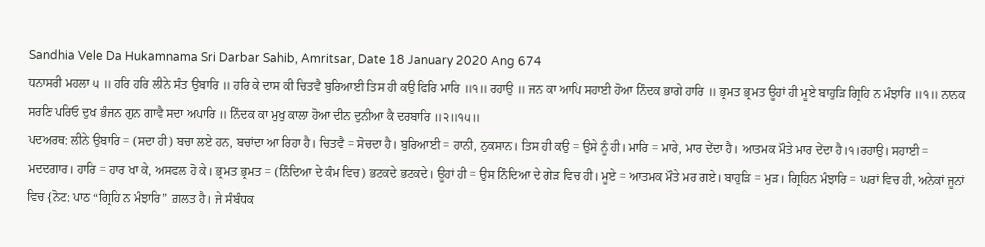Sandhia Vele Da Hukamnama Sri Darbar Sahib, Amritsar, Date 18 January 2020 Ang 674
ਧਨਾਸਰੀ ਮਹਲਾ ੫ ॥ ਹਰਿ ਹਰਿ ਲੀਨੇ ਸੰਤ ਉਬਾਰਿ ॥ ਹਰਿ ਕੇ ਦਾਸ ਕੀ ਚਿਤਵੈ ਬੁਰਿਆਈ ਤਿਸ ਹੀ ਕਉ ਫਿਰਿ ਮਾਰਿ ॥੧॥ ਰਹਾਉ ॥ ਜਨ ਕਾ ਆਪਿ ਸਹਾਈ ਹੋਆ ਨਿੰਦਕ ਭਾਗੇ ਹਾਰਿ ॥ ਭ੍ਰਮਤ ਭ੍ਰਮਤ ਊਹਾਂ ਹੀ ਮੂਏ ਬਾਹੁੜਿ ਗ੍ਰਿਹਿ ਨ ਮੰਝਾਰਿ ॥੧॥ ਨਾਨਕ ਸਰਣਿ ਪਰਿਓ ਦੁਖ ਭੰਜਨ ਗੁਨ ਗਾਵੈ ਸਦਾ ਅਪਾਰਿ ॥ ਨਿੰਦਕ ਕਾ ਮੁਖੁ ਕਾਲਾ ਹੋਆ ਦੀਨ ਦੁਨੀਆ ਕੈ ਦਰਬਾਰਿ ॥੨॥੧੫॥
ਪਦਅਰਥ: ਲੀਨੇ ਉਬਾਰਿ = (ਸਦਾ ਹੀ) ਬਚਾ ਲਏ ਹਨ, ਬਚਾਂਦਾ ਆ ਰਿਹਾ ਹੈ। ਚਿਤਵੈ = ਸੋਚਦਾ ਹੈ। ਬੁਰਿਆਈ = ਹਾਨੀ, ਨੁਕਸਾਨ। ਤਿਸ ਹੀ ਕਉ = ਉਸੇ ਨੂੰ ਹੀ। ਮਾਰਿ = ਮਾਰੇ, ਮਾਰ ਦੇਂਦਾ ਹੈ। ਆਤਮਕ ਮੌਤੇ ਮਾਰ ਦੇਂਦਾ ਹੈ।੧।ਰਹਾਉ। ਸਹਾਈ = ਮਦਦਗਾਰ। ਹਾਰਿ = ਹਾਰ ਖਾ ਕੇ, ਅਸਫਲ ਹੋ ਕੇ। ਭ੍ਰਮਤ ਭ੍ਰਮਤ = (ਨਿੰਦਿਆ ਦੇ ਕੰਮ ਵਿਚ) ਭਟਕਦੇ ਭਟਕਦੇ। ਊਹਾਂ ਹੀ = ਉਸ ਨਿੰਦਿਆ ਦੇ ਗੇੜ ਵਿਚ ਹੀ। ਮੂਏ = ਆਤਮਕ ਮੌਤੇ ਮਰ ਗਏ। ਬਾਹੁੜਿ = ਮੁੜ। ਗ੍ਰਿਹਿਨ ਮੰਝਾਰਿ = ਘਰਾਂ ਵਿਚ ਹੀ, ਅਨੇਕਾਂ ਜੂਨਾਂ ਵਿਚ {ਨੋਟ: ਪਾਠ “ਗ੍ਰਿਹਿ ਨ ਮੰਝਾਰਿ” ਗ਼ਲਤ ਹੈ। ਜੇ ਸੰਬੰਧਕ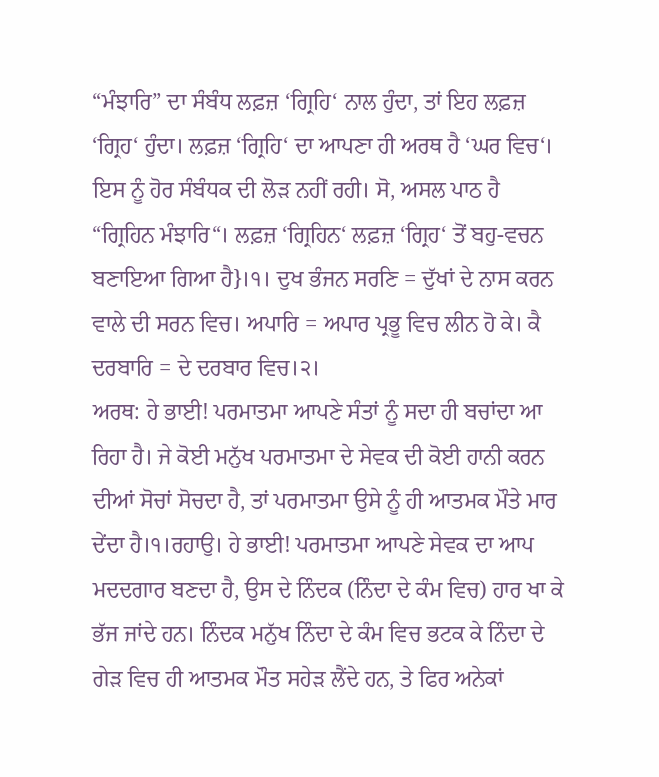“ਮੰਝਾਰਿ” ਦਾ ਸੰਬੰਧ ਲਫ਼ਜ਼ ‘ਗ੍ਰਿਹਿ‘ ਨਾਲ ਹੁੰਦਾ, ਤਾਂ ਇਹ ਲਫ਼ਜ਼ ‘ਗ੍ਰਿਹ‘ ਹੁੰਦਾ। ਲਫ਼ਜ਼ ‘ਗ੍ਰਿਹਿ‘ ਦਾ ਆਪਣਾ ਹੀ ਅਰਥ ਹੈ ‘ਘਰ ਵਿਚ‘। ਇਸ ਨੂੰ ਹੋਰ ਸੰਬੰਧਕ ਦੀ ਲੋੜ ਨਹੀਂ ਰਹੀ। ਸੋ, ਅਸਲ ਪਾਠ ਹੈ “ਗ੍ਰਿਹਿਨ ਮੰਝਾਰਿ“। ਲਫ਼ਜ਼ ‘ਗ੍ਰਿਹਿਨ‘ ਲਫ਼ਜ਼ ‘ਗ੍ਰਿਹ‘ ਤੋਂ ਬਹੁ-ਵਚਨ ਬਣਾਇਆ ਗਿਆ ਹੈ}।੧। ਦੁਖ ਭੰਜਨ ਸਰਣਿ = ਦੁੱਖਾਂ ਦੇ ਨਾਸ ਕਰਨ ਵਾਲੇ ਦੀ ਸਰਨ ਵਿਚ। ਅਪਾਰਿ = ਅਪਾਰ ਪ੍ਰਭੂ ਵਿਚ ਲੀਨ ਹੋ ਕੇ। ਕੈ ਦਰਬਾਰਿ = ਦੇ ਦਰਬਾਰ ਵਿਚ।੨।
ਅਰਥ: ਹੇ ਭਾਈ! ਪਰਮਾਤਮਾ ਆਪਣੇ ਸੰਤਾਂ ਨੂੰ ਸਦਾ ਹੀ ਬਚਾਂਦਾ ਆ ਰਿਹਾ ਹੈ। ਜੇ ਕੋਈ ਮਨੁੱਖ ਪਰਮਾਤਮਾ ਦੇ ਸੇਵਕ ਦੀ ਕੋਈ ਹਾਨੀ ਕਰਨ ਦੀਆਂ ਸੋਚਾਂ ਸੋਚਦਾ ਹੈ, ਤਾਂ ਪਰਮਾਤਮਾ ਉਸੇ ਨੂੰ ਹੀ ਆਤਮਕ ਮੌਤੇ ਮਾਰ ਦੇਂਦਾ ਹੈ।੧।ਰਹਾਉ। ਹੇ ਭਾਈ! ਪਰਮਾਤਮਾ ਆਪਣੇ ਸੇਵਕ ਦਾ ਆਪ ਮਦਦਗਾਰ ਬਣਦਾ ਹੈ, ਉਸ ਦੇ ਨਿੰਦਕ (ਨਿੰਦਾ ਦੇ ਕੰਮ ਵਿਚ) ਹਾਰ ਖਾ ਕੇ ਭੱਜ ਜਾਂਦੇ ਹਨ। ਨਿੰਦਕ ਮਨੁੱਖ ਨਿੰਦਾ ਦੇ ਕੰਮ ਵਿਚ ਭਟਕ ਕੇ ਨਿੰਦਾ ਦੇ ਗੇੜ ਵਿਚ ਹੀ ਆਤਮਕ ਮੌਤ ਸਹੇੜ ਲੈਂਦੇ ਹਨ, ਤੇ ਫਿਰ ਅਨੇਕਾਂ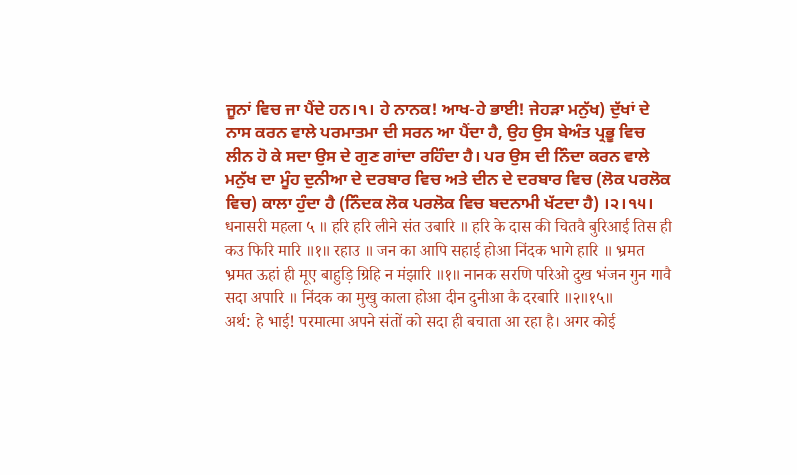ਜੂਨਾਂ ਵਿਚ ਜਾ ਪੈਂਦੇ ਹਨ।੧। ਹੇ ਨਾਨਕ! ਆਖ-ਹੇ ਭਾਈ! ਜੇਹੜਾ ਮਨੁੱਖ) ਦੁੱਖਾਂ ਦੇ ਨਾਸ ਕਰਨ ਵਾਲੇ ਪਰਮਾਤਮਾ ਦੀ ਸਰਨ ਆ ਪੈਂਦਾ ਹੈ, ਉਹ ਉਸ ਬੇਅੰਤ ਪ੍ਰਭੂ ਵਿਚ ਲੀਨ ਹੋ ਕੇ ਸਦਾ ਉਸ ਦੇ ਗੁਣ ਗਾਂਦਾ ਰਹਿੰਦਾ ਹੈ। ਪਰ ਉਸ ਦੀ ਨਿੰਦਾ ਕਰਨ ਵਾਲੇ ਮਨੁੱਖ ਦਾ ਮੂੰਹ ਦੁਨੀਆ ਦੇ ਦਰਬਾਰ ਵਿਚ ਅਤੇ ਦੀਨ ਦੇ ਦਰਬਾਰ ਵਿਚ (ਲੋਕ ਪਰਲੋਕ ਵਿਚ) ਕਾਲਾ ਹੁੰਦਾ ਹੈ (ਨਿੰਦਕ ਲੋਕ ਪਰਲੋਕ ਵਿਚ ਬਦਨਾਮੀ ਖੱਟਦਾ ਹੈ) ।੨।੧੫।
धनासरी महला ५ ॥ हरि हरि लीने संत उबारि ॥ हरि के दास की चितवै बुरिआई तिस ही कउ फिरि मारि ॥१॥ रहाउ ॥ जन का आपि सहाई होआ निंदक भागे हारि ॥ भ्रमत भ्रमत ऊहां ही मूए बाहुड़ि ग्रिहि न मंझारि ॥१॥ नानक सरणि परिओ दुख भंजन गुन गावै सदा अपारि ॥ निंदक का मुखु काला होआ दीन दुनीआ कै दरबारि ॥२॥१५॥
अर्थ: हे भाई! परमात्मा अपने संतों को सदा ही बचाता आ रहा है। अगर कोई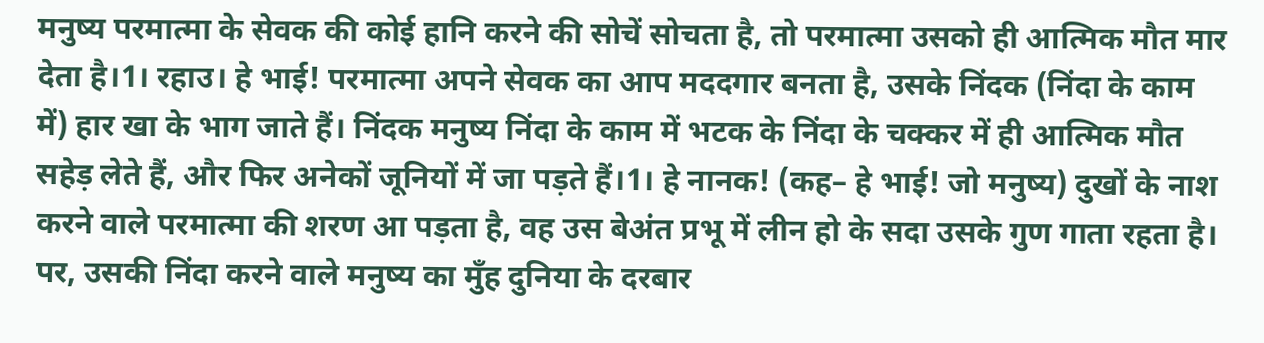मनुष्य परमात्मा के सेवक की कोई हानि करने की सोचें सोचता है, तो परमात्मा उसको ही आत्मिक मौत मार देता है।1। रहाउ। हे भाई! परमात्मा अपने सेवक का आप मददगार बनता है, उसके निंदक (निंदा के काम में) हार खा के भाग जाते हैं। निंदक मनुष्य निंदा के काम में भटक के निंदा के चक्कर में ही आत्मिक मौत सहेड़ लेते हैं, और फिर अनेकों जूनियों में जा पड़ते हैं।1। हे नानक! (कह– हे भाई! जो मनुष्य) दुखों के नाश करने वाले परमात्मा की शरण आ पड़ता है, वह उस बेअंत प्रभू में लीन हो के सदा उसके गुण गाता रहता है। पर, उसकी निंदा करने वाले मनुष्य का मुँह दुनिया के दरबार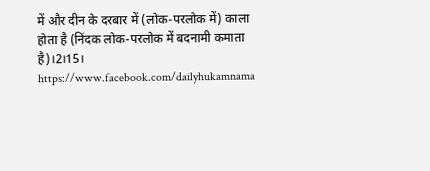में और दीन के दरबार में (लोक-परलोक में) काला होता है (निंदक लोक-परलोक में बदनामी कमाता है)।2।15।
https://www.facebook.com/dailyhukamnama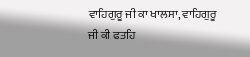ਵਾਹਿਗੁਰੂ ਜੀ ਕਾ ਖਾਲਸਾ, ਵਾਹਿਗੁਰੂ ਜੀ ਕੀ ਫਤਹਿ